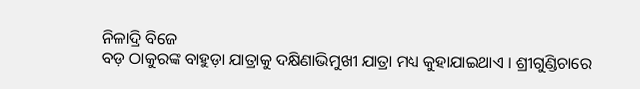ନିଳାଦ୍ରି ବିଜେ
ବଡ଼ ଠାକୁରଙ୍କ ବାହୁଡ଼ା ଯାତ୍ରାକୁ ଦକ୍ଷିଣାଭିମୁଖୀ ଯାତ୍ରା ମଧ୍ୟ କୁହାଯାଇଥାଏ । ଶ୍ରୀଗୁଣ୍ଡିଚାରେ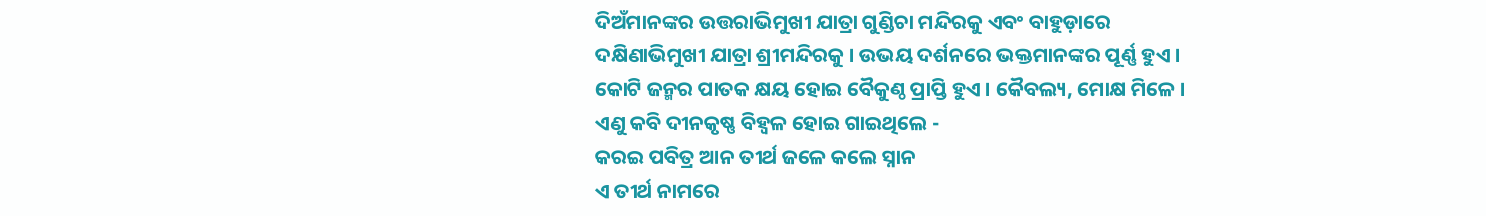ଦିଅଁମାନଙ୍କର ଉତ୍ତରାଭିମୁଖୀ ଯାତ୍ରା ଗୁଣ୍ଡିଚା ମନ୍ଦିରକୁ ଏବଂ ବାହୁଡ଼ାରେ ଦକ୍ଷିଣାଭିମୁଖୀ ଯାତ୍ରା ଶ୍ରୀମନ୍ଦିରକୁ । ଉଭୟ ଦର୍ଶନରେ ଭକ୍ତମାନଙ୍କର ପୂର୍ଣ୍ଣ ହୁଏ । କୋଟି ଜନ୍ମର ପାତକ କ୍ଷୟ ହୋଇ ବୈକୁଣ୍ଠ ପ୍ରାପ୍ତି ହୁଏ । କୈବଲ୍ୟ, ମୋକ୍ଷ ମିଳେ । ଏଣୁ କବି ଦୀନକୃଷ୍ଣ ବିହ୍ୱଳ ହୋଇ ଗାଇଥିଲେ -
କରଇ ପବିତ୍ର ଆନ ତୀର୍ଥ ଜଳେ କଲେ ସ୍ନାନ
ଏ ତୀର୍ଥ ନାମରେ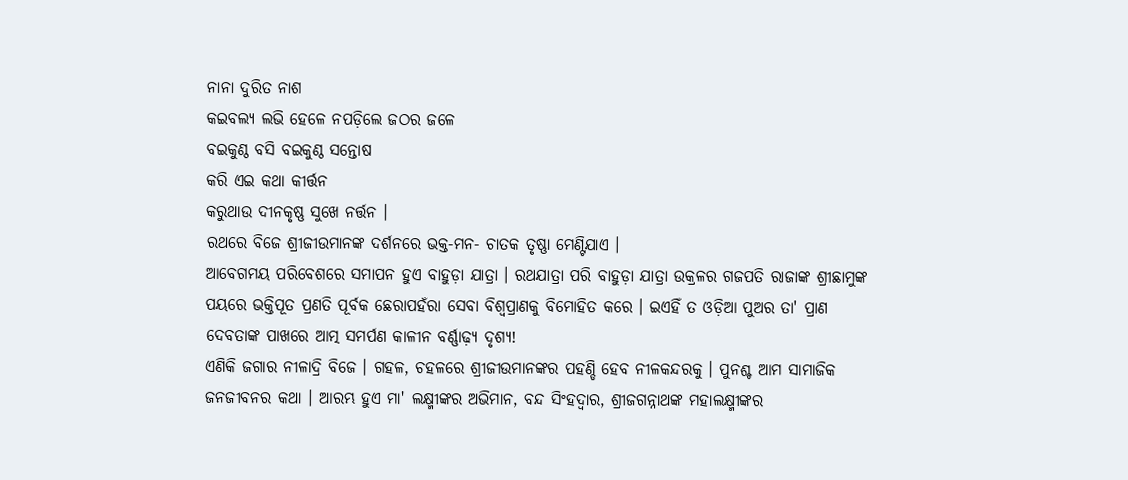ନାନା ଦୁରିତ ନାଶ
କଇବଲ୍ୟ ଲଭି ହେଳେ ନପଡ଼ିଲେ ଜଠର ଜଳେ
ବଇକୁଣ୍ଠ ବସି ବଇକୁଣ୍ଠ ସନ୍ତୋଷ
କରି ଏଇ କଥା କୀର୍ତ୍ତନ
କରୁଥାଉ ଦୀନକୃଷ୍ଣ ସୁଖେ ନର୍ତ୍ତନ ।
ରଥରେ ବିଜେ ଶ୍ରୀଜୀଉମାନଙ୍କ ଦର୍ଶନରେ ଭକ୍ତ-ମନ- ଚାତକ ତୃଷ୍ଣା ମେଣ୍ଟିଯାଏ ।
ଆବେଗମୟ ପରିବେଶରେ ସମାପନ ହୁଏ ବାହୁଡ଼ା ଯାତ୍ରା । ରଥଯାତ୍ରା ପରି ବାହୁଡ଼ା ଯାତ୍ରା ଉକ୍ରଳର ଗଜପତି ରାଜାଙ୍କ ଶ୍ରୀଛାମୁଙ୍କ ପୟରେ ଭକ୍ତିପୂତ ପ୍ରଣତି ପୂର୍ବକ ଛେରାପହଁରା ସେବା ବିଶ୍ୱପ୍ରାଣକୁ ବିମୋହିତ କରେ । ଇଏହିଁ ତ ଓଡ଼ିଆ ପୁଅର ତା' ପ୍ରାଣ ଦେବତାଙ୍କ ପାଖରେ ଆତ୍ମ ସମର୍ପଣ କାଳୀନ ବର୍ଣ୍ଣାଢ଼୍ୟ ଦୃଶ୍ୟ!
ଏଣିକି ଜଗାର ନୀଳାଦ୍ରି ବିଜେ । ଗହଳ, ଚହଳରେ ଶ୍ରୀଜୀଉମାନଙ୍କର ପହଣ୍ଡି ହେବ ନୀଳକନ୍ଦରକୁ । ପୁନଶ୍ଚ ଆମ ସାମାଜିକ ଜନଜୀବନର କଥା । ଆରମ୍ଭ ହୁଏ ମା' ଲକ୍ଷ୍ମୀଙ୍କର ଅଭିମାନ, ବନ୍ଦ ସିଂହଦ୍ୱାର, ଶ୍ରୀଜଗନ୍ନାଥଙ୍କ ମହାଲକ୍ଷ୍ମୀଙ୍କର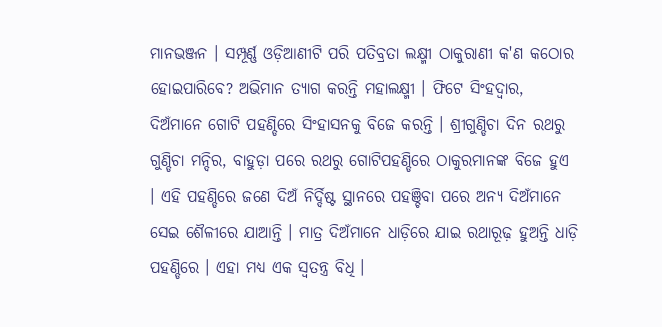ମାନଭଞ୍ଜନ । ସମ୍ପୂର୍ଣ୍ଣ ଓଡ଼ିଆଣୀଟି ପରି ପତିବ୍ରତା ଲକ୍ଷ୍ମୀ ଠାକୁରାଣୀ କ'ଣ କଠୋର ହୋଇପାରିବେ? ଅଭିମାନ ତ୍ୟାଗ କରନ୍ତି ମହାଲକ୍ଷ୍ମୀ । ଫିଟେ ସିଂହଦ୍ୱାର, ଦିଅଁମାନେ ଗୋଟି ପହଣ୍ଡିରେ ସିଂହାସନକୁ ବିଜେ କରନ୍ତି । ଶ୍ରୀଗୁଣ୍ଡିଚା ଦିନ ରଥରୁ ଗୁଣ୍ଡିଚା ମନ୍ଦିର, ବାହୁଡ଼ା ପରେ ରଥରୁ ଗୋଟିପହଣ୍ଡିରେ ଠାକୁରମାନଙ୍କ ବିଜେ ହୁଏ । ଏହି ପହଣ୍ଡିରେ ଜଣେ ଦିଅଁ ନିର୍ଦ୍ଦିଷ୍ଟ ସ୍ଥାନରେ ପହଞ୍ଚିବା ପରେ ଅନ୍ୟ ଦିଅଁମାନେ ସେଇ ଶୈଳୀରେ ଯାଆନ୍ତି । ମାତ୍ର ଦିଅଁମାନେ ଧାଡ଼ିରେ ଯାଇ ରଥାରୂଢ଼ ହୁଅନ୍ତି ଧାଡ଼ି ପହଣ୍ଡିରେ । ଏହା ମଧ୍ୟ ଏକ ସ୍ୱତନ୍ତ୍ର ବିଧି ।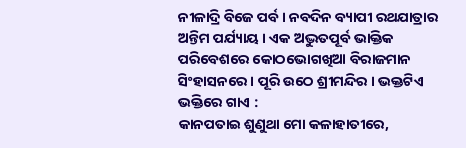ନୀଳାଦ୍ରି ବିଜେ ପର୍ବ । ନବଦିନ ବ୍ୟାପୀ ରଥଯାତ୍ରାର ଅନ୍ତିମ ପର୍ଯ୍ୟାୟ । ଏକ ଅଦ୍ଭୁତପୂର୍ବ ଭାକ୍ତିକ ପରିବେଶରେ କୋଠଭୋଗଖିଆ ବିରାଜମାନ ସିଂହାସନରେ । ପୂରି ଉଠେ ଶ୍ରୀମନ୍ଦିର । ଭକ୍ତଟିଏ ଭକ୍ତିରେ ଗାଏ :
କାନପତାଇ ଶୁଣୁଥା ମୋ କଳାହାତୀରେ,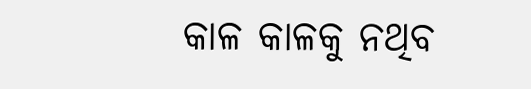କାଳ କାଳକୁ ନଥିବ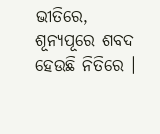ଭୀତିରେ,
ଶୂନ୍ୟପୂରେ ଶବଦ ହେଉଛି ନିତିରେ ।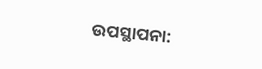ଉପସ୍ଥାପନା: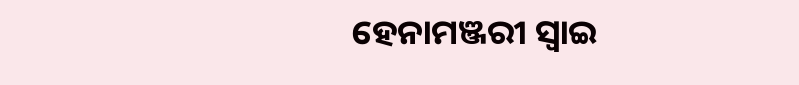ହେନାମଞ୍ଜରୀ ସ୍ୱାଇ